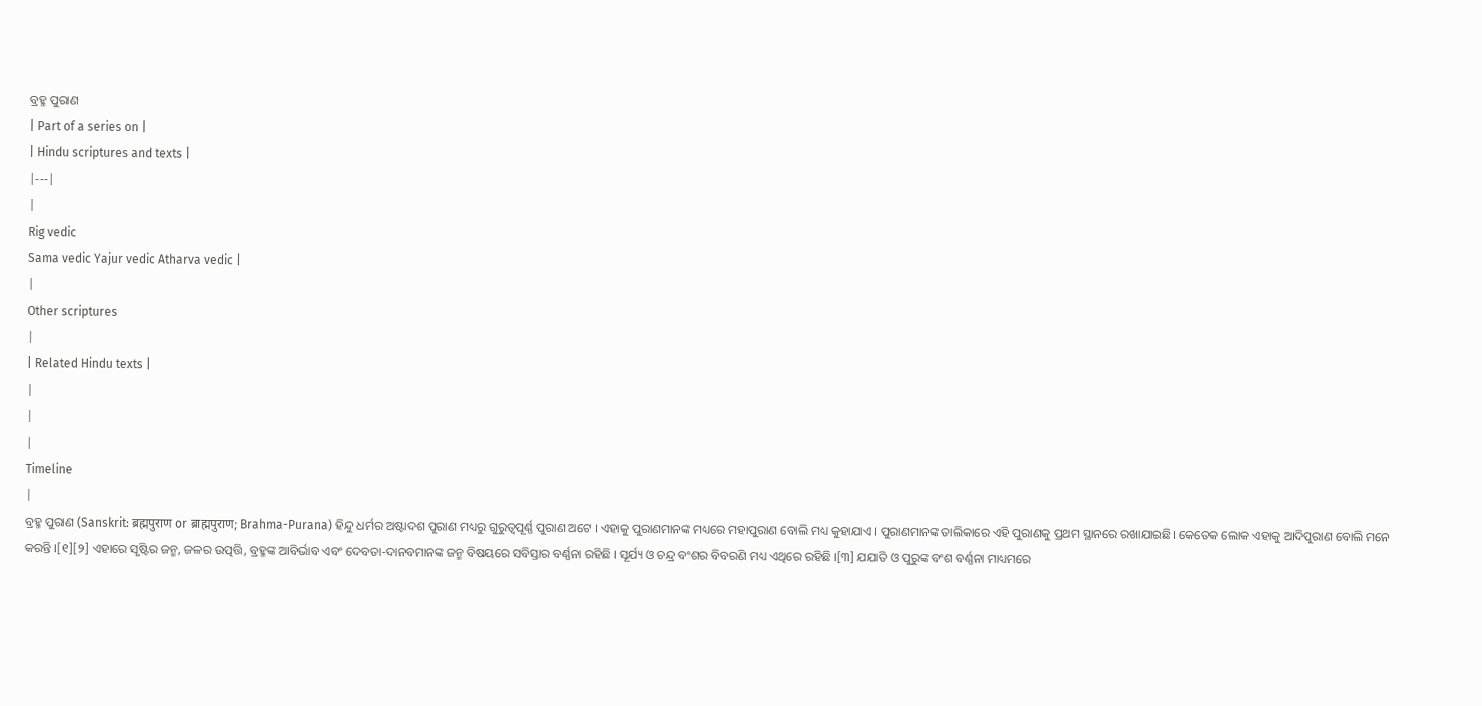ବ୍ରହ୍ମ ପୁରାଣ
| Part of a series on |
| Hindu scriptures and texts |
|---|
|
Rig vedic
Sama vedic Yajur vedic Atharva vedic |
|
Other scriptures
|
| Related Hindu texts |
|
|
|
Timeline
|
ବ୍ରହ୍ମ ପୁରାଣ (Sanskrit: ब्रह्मपुराण or ब्राह्मपुराण; Brahma-Purana) ହିନ୍ଦୁ ଧର୍ମର ଅଷ୍ଟାଦଶ ପୁରାଣ ମଧ୍ୟରୁ ଗୁରୁତ୍ୱପୂର୍ଣ୍ଣ ପୁରାଣ ଅଟେ । ଏହାକୁ ପୁରାଣମାନଙ୍କ ମଧ୍ୟରେ ମହାପୁରାଣ ବୋଲି ମଧ୍ୟ କୁହାଯାଏ । ପୁରାଣମାନଙ୍କ ତାଲିକାରେ ଏହି ପୁରାଣକୁ ପ୍ରଥମ ସ୍ଥାନରେ ରଖାଯାଇଛି। କେତେକ ଲୋକ ଏହାକୁ ଆଦିପୁରାଣ ବୋଲି ମନେ କରନ୍ତି ।[୧][୨] ଏହାରେ ସୃଷ୍ଟିର ଜନ୍ମ, ଜଳର ଉତ୍ପତ୍ତି, ବ୍ରହ୍ମଙ୍କ ଆବିର୍ଭାବ ଏବଂ ଦେବତା-ଦାନବମାନଙ୍କ ଜନ୍ମ ବିଷୟରେ ସବିସ୍ତାର ବର୍ଣ୍ଣନା ରହିଛି । ସୂର୍ଯ୍ୟ ଓ ଚନ୍ଦ୍ର ବଂଶର ବିବରଣି ମଧ୍ୟ ଏଥିରେ ରହିଛି ।[୩] ଯଯାତି ଓ ପୁରୁଙ୍କ ବଂଶ ବର୍ଣ୍ଣନା ମାଧ୍ୟମରେ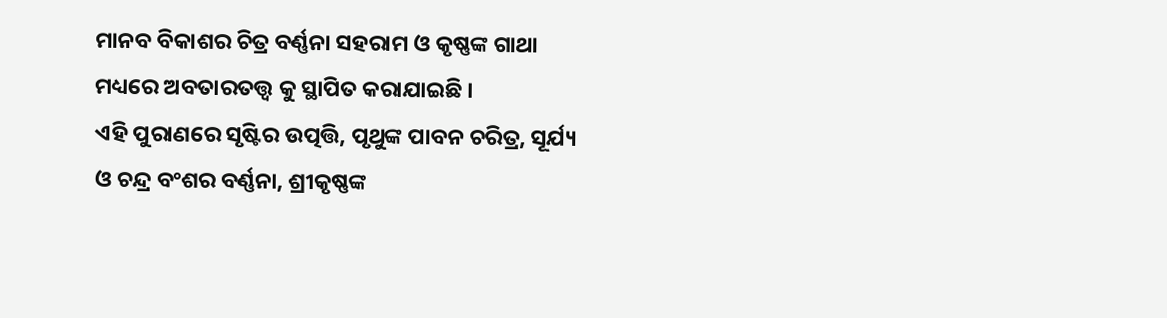ମାନବ ବିକାଶର ଚିତ୍ର ବର୍ଣ୍ଣନା ସହରାମ ଓ କୃଷ୍ଣଙ୍କ ଗାଥା ମଧ୍ୟରେ ଅବତାରତତ୍ତ୍ୱ କୁ ସ୍ଥାପିତ କରାଯାଇଛି ।
ଏହି ପୁରାଣରେ ସୃଷ୍ଟିର ଉତ୍ପତ୍ତି, ପୃଥୁଙ୍କ ପାବନ ଚରିତ୍ର, ସୂର୍ଯ୍ୟ ଓ ଚନ୍ଦ୍ର ବଂଶର ବର୍ଣ୍ଣନା, ଶ୍ରୀକୃଷ୍ଣଙ୍କ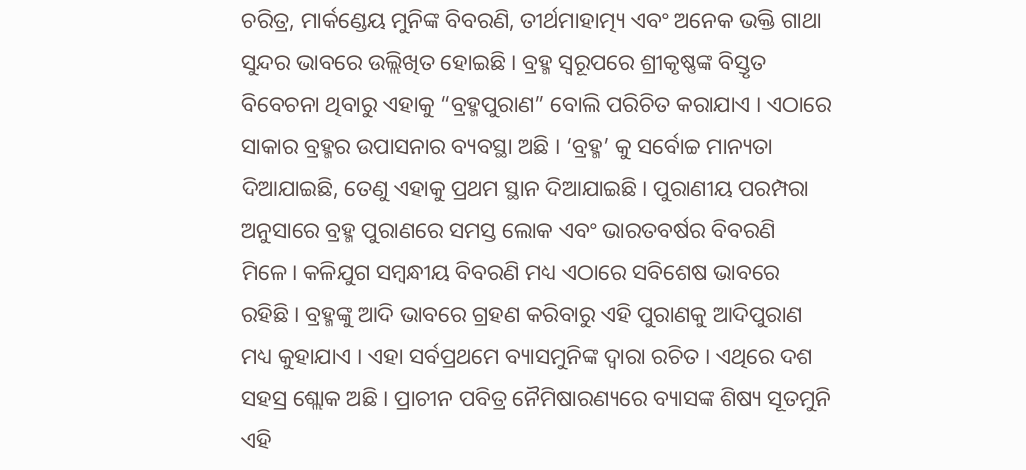ଚରିତ୍ର, ମାର୍କଣ୍ଡେୟ ମୁନିଙ୍କ ବିବରଣି, ତୀର୍ଥମାହାତ୍ମ୍ୟ ଏବଂ ଅନେକ ଭକ୍ତି ଗାଥା ସୁନ୍ଦର ଭାବରେ ଉଲ୍ଲିଖିତ ହୋଇଛି । ବ୍ରହ୍ମ ସ୍ୱରୂପରେ ଶ୍ରୀକୃଷ୍ଣଙ୍କ ବିସ୍ତୃତ ବିବେଚନା ଥିବାରୁ ଏହାକୁ “ବ୍ରହ୍ମପୁରାଣ” ବୋଲି ପରିଚିତ କରାଯାଏ । ଏଠାରେ ସାକାର ବ୍ରହ୍ମର ଉପାସନାର ବ୍ୟବସ୍ଥା ଅଛି । ‘ବ୍ରହ୍ମ’ କୁ ସର୍ବୋଚ୍ଚ ମାନ୍ୟତା ଦିଆଯାଇଛି, ତେଣୁ ଏହାକୁ ପ୍ରଥମ ସ୍ଥାନ ଦିଆଯାଇଛି । ପୁରାଣୀୟ ପରମ୍ପରା ଅନୁସାରେ ବ୍ରହ୍ମ ପୁରାଣରେ ସମସ୍ତ ଲୋକ ଏବଂ ଭାରତବର୍ଷର ବିବରଣି ମିଳେ। କଳିଯୁଗ ସମ୍ବନ୍ଧୀୟ ବିବରଣି ମଧ୍ୟ ଏଠାରେ ସବିଶେଷ ଭାବରେ ରହିଛି । ବ୍ରହ୍ମଙ୍କୁ ଆଦି ଭାବରେ ଗ୍ରହଣ କରିବାରୁ ଏହି ପୁରାଣକୁ ଆଦିପୁରାଣ ମଧ୍ୟ କୁହାଯାଏ । ଏହା ସର୍ବପ୍ରଥମେ ବ୍ୟାସମୁନିଙ୍କ ଦ୍ୱାରା ରଚିତ । ଏଥିରେ ଦଶ ସହସ୍ର ଶ୍ଲୋକ ଅଛି । ପ୍ରାଚୀନ ପବିତ୍ର ନୈମିଷାରଣ୍ୟରେ ବ୍ୟାସଙ୍କ ଶିଷ୍ୟ ସୂତମୁନି ଏହି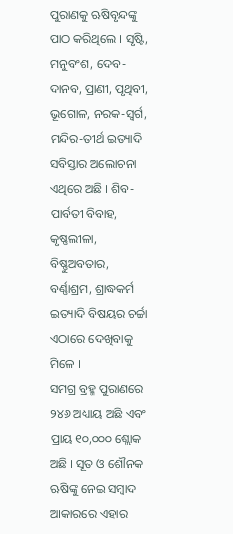ପୁରାଣକୁ ଋଷିବୃନ୍ଦଙ୍କୁ ପାଠ କରିଥିଲେ । ସୃଷ୍ଟି, ମନୁବଂଶ, ଦେବ-ଦାନବ, ପ୍ରାଣୀ, ପୃଥିବୀ, ଭୂଗୋଳ, ନରକ-ସ୍ୱର୍ଗ, ମନ୍ଦିର-ତୀର୍ଥ ଇତ୍ୟାଦି ସବିସ୍ତାର ଅଲୋଚନା ଏଥିରେ ଅଛି । ଶିବ-ପାର୍ବତୀ ବିବାହ, କୃଷ୍ଣଲୀଳା, ବିଷ୍ଣୁଅବତାର, ବର୍ଣ୍ଣାଶ୍ରମ, ଶ୍ରାଦ୍ଧକର୍ମ ଇତ୍ୟାଦି ବିଷୟର ଚର୍ଚ୍ଚା ଏଠାରେ ଦେଖିବାକୁ ମିଳେ ।
ସମଗ୍ର ବ୍ରହ୍ମ ପୁରାଣରେ ୨୪୬ ଅଧ୍ୟାୟ ଅଛି ଏବଂ ପ୍ରାୟ ୧୦,୦୦୦ ଶ୍ଲୋକ ଅଛି । ସୂତ ଓ ଶୌନକ ଋଷିଙ୍କୁ ନେଇ ସମ୍ବାଦ ଆକାରରେ ଏହାର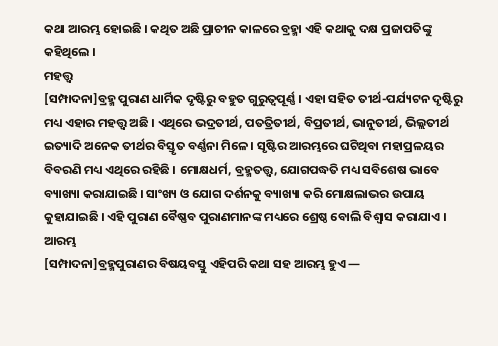କଥା ଆରମ୍ଭ ହୋଇଛି । କଥିତ ଅଛି ପ୍ରାଚୀନ କାଳରେ ବ୍ରହ୍ମା ଏହି କଥାକୁ ଦକ୍ଷ ପ୍ରଜାପତିଙ୍କୁ କହିଥିଲେ ।
ମହତ୍ତ୍ୱ
[ସମ୍ପାଦନା]ବ୍ରହ୍ମ ପୁରାଣ ଧାର୍ମିକ ଦୃଷ୍ଟିରୁ ବହୁତ ଗୁରୁତ୍ୱପୂର୍ଣ୍ଣ । ଏହା ସହିତ ତୀର୍ଥ-ପର୍ଯ୍ୟଟନ ଦୃଷ୍ଟିରୁ ମଧ୍ୟ ଏହାର ମହତ୍ତ୍ୱ ଅଛି । ଏଥିରେ ଭଦ୍ରତୀର୍ଥ, ପତତ୍ରିତୀର୍ଥ, ବିପ୍ରତୀର୍ଥ, ଭାନୁତୀର୍ଥ, ଭିଲ୍ଲତୀର୍ଥ ଇତ୍ୟାଦି ଅନେକ ତୀର୍ଥର ବିସ୍ତୃତ ବର୍ଣ୍ଣନା ମିଳେ । ସୃଷ୍ଟିର ଆରମ୍ଭରେ ଘଟିଥିବା ମହାପ୍ରଳୟର ବିବରଣି ମଧ୍ୟ ଏଥିରେ ରହିଛି । ମୋକ୍ଷଧର୍ମ, ବ୍ରହ୍ମତତ୍ତ୍ୱ, ଯୋଗପଦ୍ଧତି ମଧ୍ୟ ସବିଶେଷ ଭାବେ ବ୍ୟାଖ୍ୟା କରାଯାଇଛି । ସାଂଖ୍ୟ ଓ ଯୋଗ ଦର୍ଶନକୁ ବ୍ୟାଖ୍ୟା କରି ମୋକ୍ଷଲାଭର ଉପାୟ କୁହାଯାଇଛି । ଏହି ପୁରାଣ ବୈଷ୍ଣବ ପୁରାଣମାନଙ୍କ ମଧ୍ୟରେ ଶ୍ରେଷ୍ଠ ବୋଲି ବିଶ୍ଵାସ କରାଯାଏ ।
ଆରମ୍ଭ
[ସମ୍ପାଦନା]ବ୍ରହ୍ମପୁରାଣର ବିଷୟବସ୍ତୁ ଏହିପରି କଥା ସହ ଆରମ୍ଭ ହୁଏ —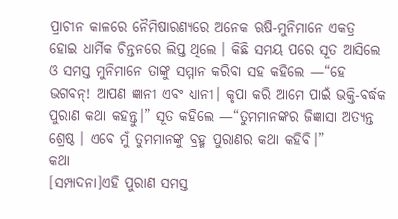ପ୍ରାଚୀନ କାଳରେ ନୈମିଷାରଣ୍ୟରେ ଅନେକ ଋଷି-ମୁନିମାନେ ଏକତ୍ର ହୋଇ ଧାର୍ମିକ ଚିନ୍ତନରେ ଲିପ୍ତ ଥିଲେ । କିଛି ସମୟ ପରେ ସୂତ ଆସିଲେ ଓ ସମସ୍ତ ମୁନିମାନେ ତାଙ୍କୁ ସମ୍ମାନ କରିବା ସହ କହିଲେ —“ହେ ଭଗବନ୍! ଆପଣ ଜ୍ଞାନୀ ଏବଂ ଧ୍ୟାନୀ। କୃପା କରି ଆମେ ପାଇଁ ଭକ୍ତି-ବର୍ଦ୍ଧକ ପୁରାଣ କଥା କହନ୍ତୁ।” ସୂତ କହିଲେ —“ତୁମମାନଙ୍କର ଜିଜ୍ଞାସା ଅତ୍ୟନ୍ତ ଶ୍ରେଷ୍ଠ । ଏବେ ମୁଁ ତୁମମାନଙ୍କୁ ବ୍ରହ୍ମ ପୁରାଣର କଥା କହିବି।”
କଥା
[ସମ୍ପାଦନା]ଏହି ପୁରାଣ ସମସ୍ତ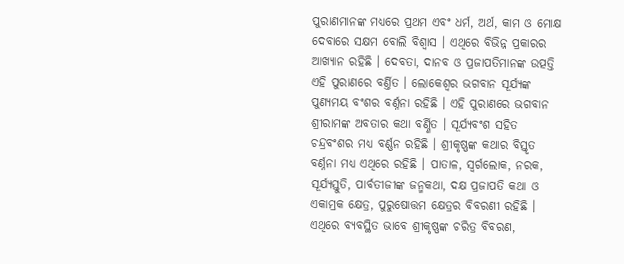ପୁରାଣମାନଙ୍କ ମଧ୍ୟରେ ପ୍ରଥମ ଏବଂ ଧର୍ମ, ଅର୍ଥ, କାମ ଓ ମୋକ୍ଷ ଦେବାରେ ସକ୍ଷମ ବୋଲି ବିଶ୍ଵାସ । ଏଥିରେ ବିଭିନ୍ନ ପ୍ରକାରର ଆଖ୍ୟାନ ରହିଛି । ଦେବତା, ଦାନବ ଓ ପ୍ରଜାପତିମାନଙ୍କ ଉତ୍ପତ୍ତି ଏହି ପୁରାଣରେ ବର୍ଣ୍ତିତ । ଲୋକେଶ୍ୱର ଭଗବାନ ସୂର୍ଯ୍ୟଙ୍କ ପୁଣ୍ୟମୟ ବଂଶର ବର୍ଣ୍ନନା ରହିଛି । ଏହି ପୁରାଣରେ ଭଗବାନ ଶ୍ରୀରାମଙ୍କ ଅବତାର କଥା ବର୍ଣ୍ଣିତ । ସୂର୍ଯ୍ୟବଂଶ ସହିତ ଚନ୍ଦ୍ରବଂଶର ମଧ୍ୟ ବର୍ଣ୍ଣନ ରହିଛି । ଶ୍ରୀକୃଷ୍ଣଙ୍କ କଥାର ବିସ୍ତୃତ ବର୍ଣ୍ନନା ମଧ୍ୟ ଏଥିରେ ରହିଛି । ପାତାଳ, ସ୍ୱର୍ଗଲୋକ, ନରକ, ସୂର୍ଯ୍ୟସ୍ତୁତି, ପାର୍ବତୀଜୀଙ୍କ ଜନ୍ମକଥା, ଦକ୍ଷ ପ୍ରଜାପତି କଥା ଓ ଏକାମ୍ରକ କ୍ଷେତ୍ର, ପୁରୁଷୋତ୍ତମ କ୍ଷେତ୍ରର ବିବରଣୀ ରହିଛି ।
ଏଥିରେ ବ୍ୟବସ୍ଥିତ ଭାବେ ଶ୍ରୀକୃଷ୍ଣଙ୍କ ଚରିତ୍ର ବିବରଣ,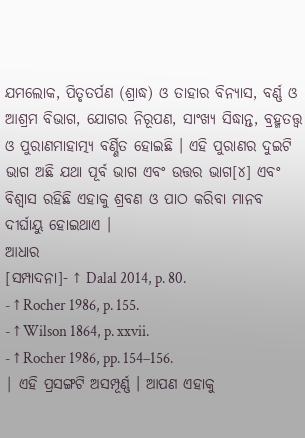ଯମଲୋକ, ପିତୃତର୍ପଣ (ଶ୍ରାଦ୍ଧ) ଓ ତାହାର ବିନ୍ୟାସ, ବର୍ଣ୍ଣ ଓ ଆଶ୍ରମ ବିଭାଗ, ଯୋଗର ନିରୂପଣ, ସାଂଖ୍ୟ ସିଦ୍ଧାନ୍ତ, ବ୍ରହ୍ମତତ୍ତ୍ୱ ଓ ପୁରାଣମାହାତ୍ମ୍ୟ ବର୍ଣ୍ଣିତ ହୋଇଛି । ଏହି ପୁରାଣର ଦୁଇଟି ଭାଗ ଅଛି ଯଥା ପୂର୍ବ ଭାଗ ଏବଂ ଉତ୍ତର ଭାଗ[୪] ଏବଂ ବିଶ୍ଵାସ ରହିଛି ଏହାକୁ ଶ୍ରବଣ ଓ ପାଠ କରିବା ମାନବ ଦୀର୍ଘାୟୁ ହୋଇଥାଏ ।
ଆଧାର
[ସମ୍ପାଦନା]- ↑ Dalal 2014, p. 80.
- ↑ Rocher 1986, p. 155.
- ↑ Wilson 1864, p. xxvii.
- ↑ Rocher 1986, pp. 154–156.
| ଏହି ପ୍ରସଙ୍ଗଟି ଅସମ୍ପୂର୍ଣ୍ଣ । ଆପଣ ଏହାକୁ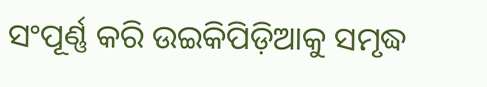ସଂପୂର୍ଣ୍ଣ କରି ଉଇକିପିଡ଼ିଆକୁ ସମୃଦ୍ଧ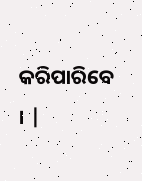କରିପାରିବେ । |